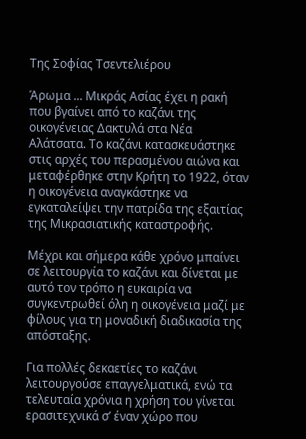Της Σοφίας Τσεντελιέρου

Άρωμα ... Μικράς Ασίας έχει η ρακή που βγαίνει από το καζάνι της οικογένειας Δακτυλά στα Νέα Αλάτσατα. Το καζάνι κατασκευάστηκε στις αρχές του περασμένου αιώνα και μεταφέρθηκε στην Κρήτη το 1922, όταν η οικογένεια αναγκάστηκε να εγκαταλείψει την πατρίδα της εξαιτίας της Mικρασιατικής καταστροφής.

Μέχρι και σήμερα κάθε χρόνο μπαίνει σε λειτουργία το καζάνι και δίνεται με αυτό τον τρόπο η ευκαιρία να συγκεντρωθεί όλη η οικογένεια μαζί με φίλους για τη μοναδική διαδικασία της απόσταξης.

Για πολλές δεκαετίες το καζάνι λειτουργούσε επαγγελματικά, ενώ τα τελευταία χρόνια η χρήση του γίνεται ερασιτεχνικά σ’ έναν χώρο που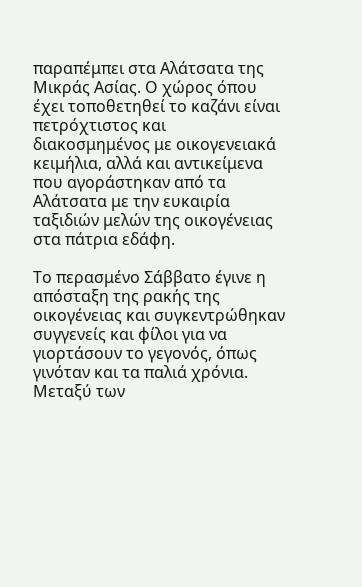παραπέμπει στα Αλάτσατα της Μικράς Ασίας. Ο χώρος όπου έχει τοποθετηθεί το καζάνι είναι πετρόχτιστος και διακοσμημένος με οικογενειακά κειμήλια, αλλά και αντικείμενα που αγοράστηκαν από τα Αλάτσατα με την ευκαιρία ταξιδιών μελών της οικογένειας στα πάτρια εδάφη.

Το περασμένο Σάββατο έγινε η απόσταξη της ρακής της οικογένειας και συγκεντρώθηκαν συγγενείς και φίλοι για να γιορτάσουν το γεγονός, όπως γινόταν και τα παλιά χρόνια. Μεταξύ των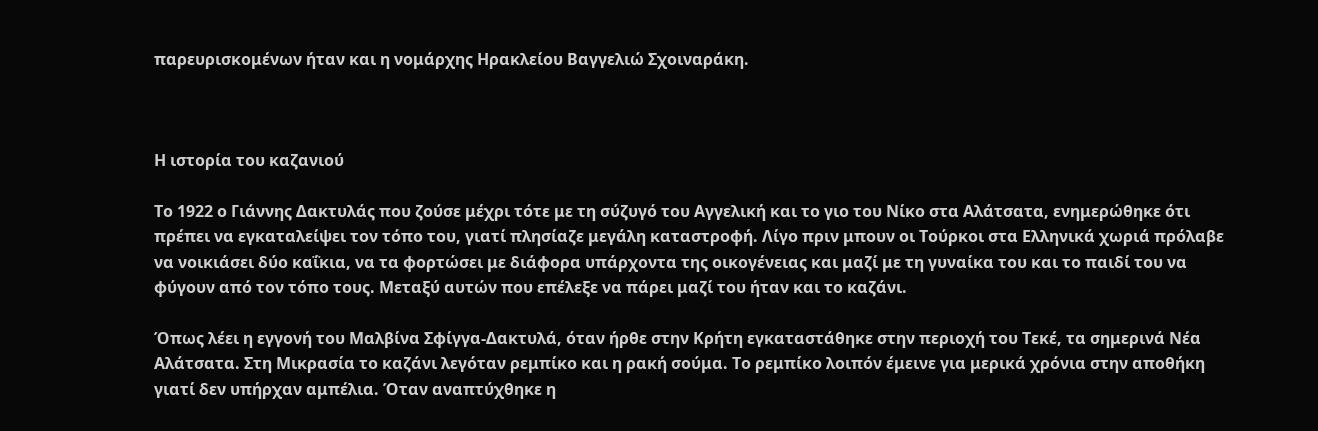παρευρισκομένων ήταν και η νομάρχης Ηρακλείου Βαγγελιώ Σχοιναράκη.



Η ιστορία του καζανιού

Το 1922 ο Γιάννης Δακτυλάς που ζούσε μέχρι τότε με τη σύζυγό του Αγγελική και το γιο του Νίκο στα Αλάτσατα, ενημερώθηκε ότι πρέπει να εγκαταλείψει τον τόπο του, γιατί πλησίαζε μεγάλη καταστροφή. Λίγο πριν μπουν οι Τούρκοι στα Ελληνικά χωριά πρόλαβε να νοικιάσει δύο καΐκια, να τα φορτώσει με διάφορα υπάρχοντα της οικογένειας και μαζί με τη γυναίκα του και το παιδί του να φύγουν από τον τόπο τους. Μεταξύ αυτών που επέλεξε να πάρει μαζί του ήταν και το καζάνι.

Όπως λέει η εγγονή του Μαλβίνα Σφίγγα-Δακτυλά, όταν ήρθε στην Κρήτη εγκαταστάθηκε στην περιοχή του Τεκέ, τα σημερινά Νέα Αλάτσατα. Στη Μικρασία το καζάνι λεγόταν ρεμπίκο και η ρακή σούμα. Το ρεμπίκο λοιπόν έμεινε για μερικά χρόνια στην αποθήκη γιατί δεν υπήρχαν αμπέλια. Όταν αναπτύχθηκε η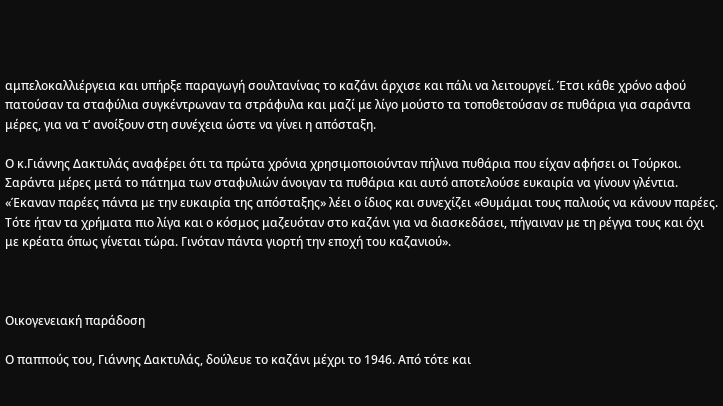αμπελοκαλλιέργεια και υπήρξε παραγωγή σουλτανίνας το καζάνι άρχισε και πάλι να λειτουργεί. Έτσι κάθε χρόνο αφού πατούσαν τα σταφύλια συγκέντρωναν τα στράφυλα και μαζί με λίγο μούστο τα τοποθετούσαν σε πυθάρια για σαράντα μέρες, για να τ’ ανοίξουν στη συνέχεια ώστε να γίνει η απόσταξη.

Ο κ.Γιάννης Δακτυλάς αναφέρει ότι τα πρώτα χρόνια χρησιμοποιούνταν πήλινα πυθάρια που είχαν αφήσει οι Τούρκοι. Σαράντα μέρες μετά το πάτημα των σταφυλιών άνοιγαν τα πυθάρια και αυτό αποτελούσε ευκαιρία να γίνουν γλέντια. «Έκαναν παρέες πάντα με την ευκαιρία της απόσταξης» λέει ο ίδιος και συνεχίζει «Θυμάμαι τους παλιούς να κάνουν παρέες. Τότε ήταν τα χρήματα πιο λίγα και ο κόσμος μαζευόταν στο καζάνι για να διασκεδάσει, πήγαιναν με τη ρέγγα τους και όχι με κρέατα όπως γίνεται τώρα. Γινόταν πάντα γιορτή την εποχή του καζανιού».



Οικογενειακή παράδοση

Ο παππούς του, Γιάννης Δακτυλάς, δούλευε το καζάνι μέχρι το 1946. Από τότε και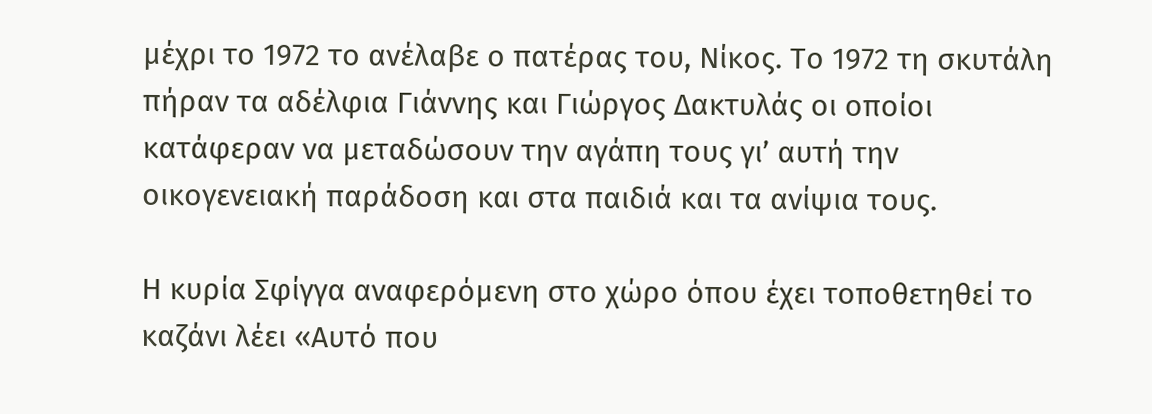μέχρι το 1972 το ανέλαβε ο πατέρας του, Νίκος. Το 1972 τη σκυτάλη πήραν τα αδέλφια Γιάννης και Γιώργος Δακτυλάς οι οποίοι κατάφεραν να μεταδώσουν την αγάπη τους γι’ αυτή την οικογενειακή παράδοση και στα παιδιά και τα ανίψια τους.

Η κυρία Σφίγγα αναφερόμενη στο χώρο όπου έχει τοποθετηθεί το καζάνι λέει «Αυτό που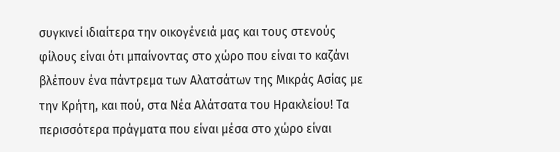συγκινεί ιδιαίτερα την οικογένειά μας και τους στενούς φίλους είναι ότι μπαίνοντας στο χώρο που είναι το καζάνι βλέπουν ένα πάντρεμα των Αλατσάτων της Μικράς Ασίας με την Κρήτη, και πού, στα Νέα Αλάτσατα του Ηρακλείου! Τα περισσότερα πράγματα που είναι μέσα στο χώρο είναι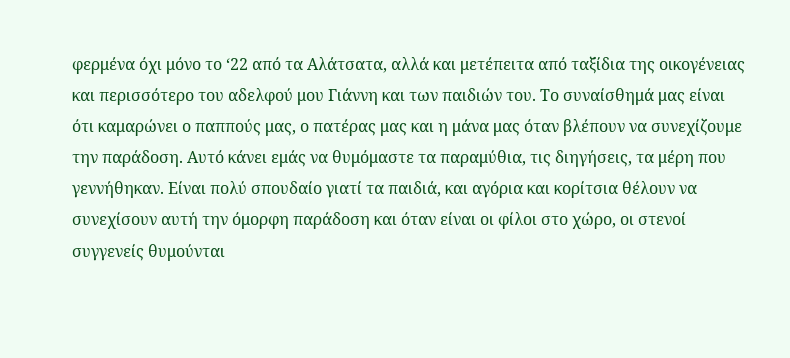φερμένα όχι μόνο το ‘22 από τα Αλάτσατα, αλλά και μετέπειτα από ταξίδια της οικογένειας και περισσότερο του αδελφού μου Γιάννη και των παιδιών του. Το συναίσθημά μας είναι ότι καμαρώνει ο παππούς μας, ο πατέρας μας και η μάνα μας όταν βλέπουν να συνεχίζουμε την παράδοση. Αυτό κάνει εμάς να θυμόμαστε τα παραμύθια, τις διηγήσεις, τα μέρη που γεννήθηκαν. Είναι πολύ σπουδαίο γιατί τα παιδιά, και αγόρια και κορίτσια θέλουν να συνεχίσουν αυτή την όμορφη παράδοση και όταν είναι οι φίλοι στο χώρο, οι στενοί συγγενείς θυμούνται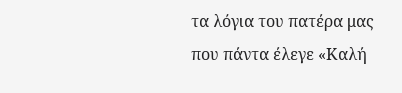τα λόγια του πατέρα μας που πάντα έλεγε «Καλή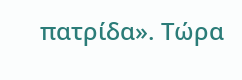πατρίδα». Τώρα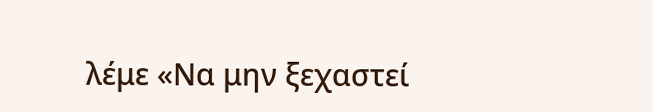λέμε «Να μην ξεχαστεί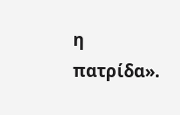η πατρίδα».